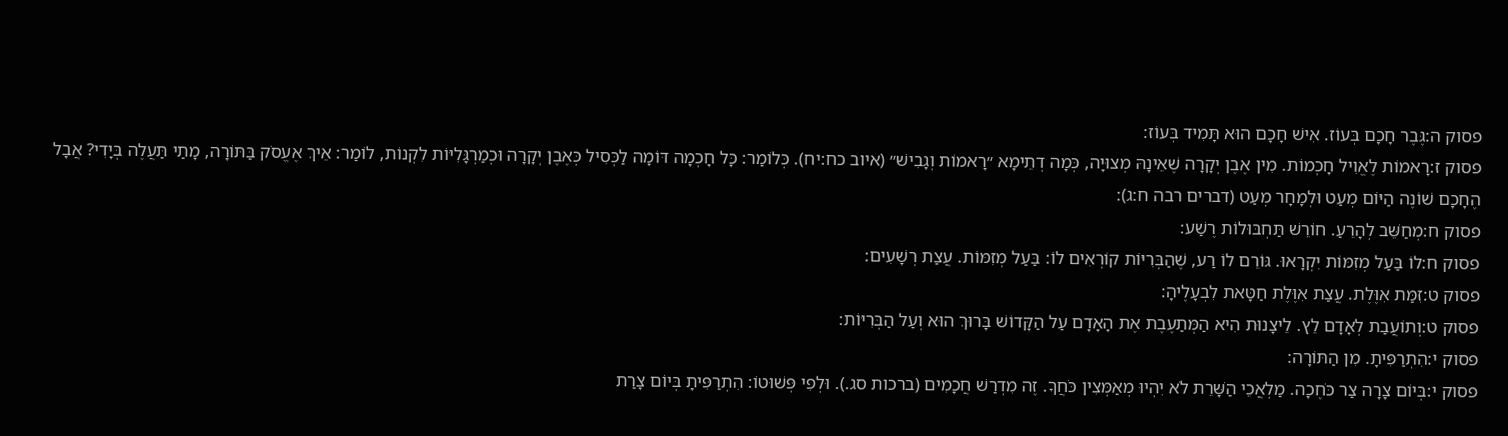פסוק ה:גֶּבֶר חָכָם בְּעוֹז. אִישׁ חָכָם הוּא תָּמִיד בְּעוֹז:
פסוק ז:רָאמוֹת לֶאֱוִיל חָכְמוֹת. מִין אֶבֶן יְקָרָה שֶׁאֵינָהּ מְצוּיָה, כְּמָה דְתֵימָא ״רָאמוֹת וְגָבִישׁ״ (איוב כח:יח). כְּלוֹמַר: כָּל חָכְמָה דּוֹמָה לַכְּסִיל כְּאֶבֶן יְקָרָה וּכְמַרְגָּלִיּוֹת לִקְנוֹת, לוֹמַר: אֵיךְ אֶעֱסֹק בַּתּוֹרָה, מָתַי תַּעֲלֶה בְּיָדִי? אֲבָל הֶחָכָם שׁוֹנֶה הַיּוֹם מְעַט וּלְמָחָר מְעַט (דברים רבה ח:ג):
פסוק ח:מְחַשֵּׁב לְהָרֵעַ. חוֹרֵשׁ תַּחְבּוּלוֹת רֶשַׁע:
פסוק ח:לוֹ בַּעַל מְזִמּוֹת יִקְרָאוּ. גּוֹרֵם לוֹ רַע, שֶׁהַבְּרִיּוֹת קוֹרְאִים לוֹ: בַּעַל מְזִמּוֹת. עֲצַת רְשָׁעִים:
פסוק ט:זִמַּת אִוֶּלֶת. עֲצַת אִוֶּלֶת חַטָּאת לִבְעָלֶיהָ:
פסוק ט:וְתוֹעֲבַת לְאָדָם לֵץ. לֵיצָנוּת הִיא הַמְּתַעֶבֶת אֶת הָאָדָם עַל הַקָּדוֹשׁ בָּרוּךְ הוּא וְעַל הַבְּרִיּוֹת:
פסוק י:הִתְרַפִּיתָ. מִן הַתּוֹרָה:
פסוק י:בְּיוֹם צָרָה צַר כֹּחֶכָה. מַלְאֲכֵי הַשָּׁרֵת לֹא יִהְיוּ מְאַמְּצִין כֹּחֲךָ. זֶה מִדְרַשׁ חֲכָמִים (ברכות סג.). וּלְפִי פְּשׁוּטוֹ: הִתְרַפִּיתָ בְּיוֹם צָרַת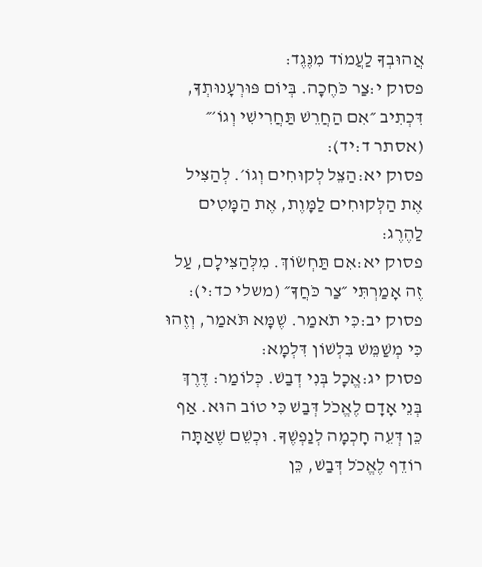אֲהוּבְךָ לַעֲמוֹד מִנֶּגֶד:
פסוק י:צַר כֹּחֶכָה. בְּיוֹם פּוּרְעָנוּתְךָ, דִּכְתִיב ״אִם הַחֲרֵשׁ תַּחֲרִישִׁי וְגוֹ׳״ (אסתר ד:יד):
פסוק יא:הַצֵּל לְקוּחִים וְגוֹ׳. לְהַצִּיל אֶת הַלְּקוּחִים לַמָּוֶת, אֶת הַמָּטִים לַהֶרֶג:
פסוק יא:אִם תַּחְשׂוֹךְ. מִלְּהַצִּילָם, עַל זֶה אָמַרְתִּי ״צַר כֹּחֲךָ״ (משלי כד:י):
פסוק יב:כִּי תֹאמַר. שֶׁמָּא תֹּאמַר, וְזֶהוּ כִּי מְשַׁמֵּשׁ בִּלְשׁוֹן דִּלְמָא:
פסוק יג:אֱכָל בְּנִי דְבַשׁ. כְּלוֹמַר: דֶּרֶךְ בְּנֵי אָדָם לֶאֱכֹל דְּבַשׁ כִּי טוֹב הוּא. אַף כֵּן דְּעֵה חָכְמָה לְנַפְשֶׁךָ. וּכְשֵׁם שֶׁאַתָּה רוֹדֵף לֶאֱכֹל דְּבַשׁ, כֵּן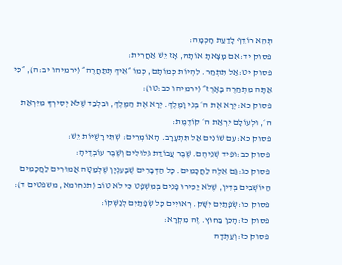תְּהֵא רוֹדֵף לָדַעַת חָכְמָה:
פסוק יד:אִם מָצָאתָ אוֹתָהּ, אָז יֵשׁ אַחֲרִית:
פסוק יט:אַל תִּתְחַר. לִהְיוֹת כְּמוֹתָם, כְּמוֹ ״אֵיךְ תְּתַחֲרֶה״ (ירמיהו יב:ה), ״כִּי אַתָּה מִתְחַרֶה בָאָרֶז״ (ירמיהו כב:טו):
פסוק כא:יְרָא אֶת ה׳ בְּנִי וָמֶלֶךְ. יְרָא אֶת הַמֶּלֶךְ, וּבִלְבַד שֶׁלֹּא יְסִירְךָ מִיִּרְאַת ה׳, וּלְעוֹלָם יִרְאַת ה׳ קוֹדֶמֶת:
פסוק כא:עִם שׁוֹנִים אַל תִּתְעָרָב. הָאוֹמְרִים: שְׁתֵּי רָשֻׁיּוֹת יֵשׁ:
פסוק כב:וּפִיד שְׁנֵיהֶם. שֶׁבֶר עֲבוֹדַת גִּלּוּלִים וְשֶׁבֶר עוֹבְדֶיהָ:
פסוק כג:גַּם אֵלֶּה לַחֲכָמִים. כָּל הַדְּבָרִים שֶׁבָּעִנְיָן שֶׁלְּמַטָּה אֲמוּרִים לַחֲכָמִים הַיּוֹשְׁבִים בְּדִין, שֶׁלֹּא יַכִּירוּ פָנִים בְּמִשְׁפָּט כִּי לֹא טוֹב (תנחומא, משפטים ד):
פסוק כו:שְׂפָתַיִם יִשָּׁק. רְאוּיִים כָּל שְׂפָתַיִם לְנַשְּׁקוֹ:
פסוק כז:הָכֵן בַּחוּץ. זֶה מִקְרָא:
פסוק כז:וְעַתְּדָהּ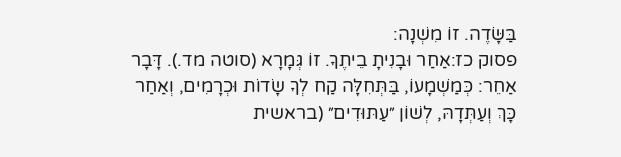בַּשָּׂדֶה. זוֹ מִשְׁנָה:
פסוק כז:אַחַר וּבָנִיתָ בֵיתֶךָ. זוֹ גְּמָרָא (סוטה מד.). דָּבָר אַחֵר: כְּמַשְׁמָעוֹ, בַּתְּחִלָּה קַח לְךָ שָׂדוֹת וּכְרָמִים, וְאַחַר כָּךְ וְעַתְּדָהּ, לְשׁוֹן ״עַתּוּדִים״ (בראשית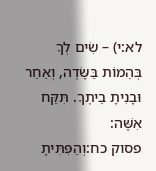לא:י) – שִׂים לְךָ בְּהֵמוֹת בַּשָּׂדֶה, וְאַחַר וּבָנִיתָ בֵיתֶךָ. תִּקַּח אִשָּׁה:
פסוק כח:וְהַפִּתִּיתָ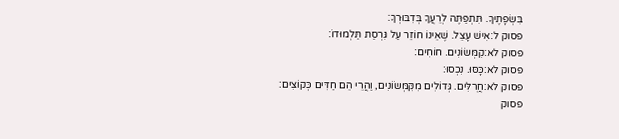בִּשְׂפָתֶיךָ. תִּתְפַּתֶּה לְרֵעֲךָ בְּדִבּוּרְךָ:
פסוק ל:אִישׁ עָצֵל. שֶׁאֵינוֹ חוֹזֵר עַל גִּרְסַת תַּלְמוּדוֹ:
פסוק לא:קִמְּשׂוֹנִים. חוֹחִים:
פסוק לא:כָּסּוּ. נִכְסוּ:
פסוק לא:חֲרֻלִּים. גְּדוֹלִים מִקִּמְּשׂוֹנִים, וַהֲרֵי הֵם חַדִּים כְּקוֹצִים:
פסוק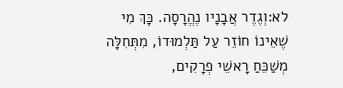לא:וְגֶדֶר אֲבָנָיו נֶהֱרָסָה. כָּךְ מִי שֶׁאֵינוֹ חוֹזֵר עַל תַּלְמוּדוֹ, מִתְּחִלָּה מְשַׁכֵּחַ רָאשֵׁי פְרָקִים,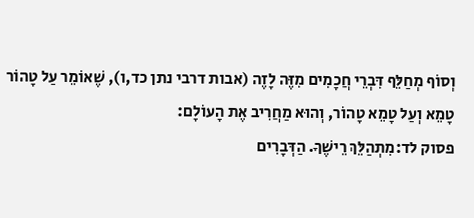וְסוֹף מְחַלֵּף דִּבְרֵי חֲכָמִים מִזֶּה לָזֶה (אבות דרבי נתן כד,ו), שֶׁאוֹמֵר עַל טָהוֹר טָמֵא וְעַל טָמֵא טָהוֹר, וְהוּא מַחֲרִיב אֶת הָעוֹלָם:
פסוק לד:מִתְהַלֵּךְ רֵישֶׁךָ. הַדְּבָרִים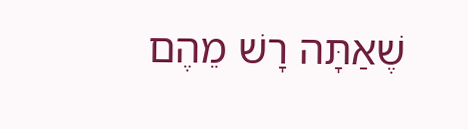שֶׁאַתָּה רָשׁ מֵהֶם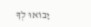יָבוֹאוּ לְךָ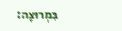בִּמְרוּצָה: